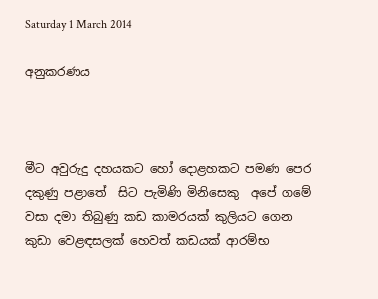Saturday 1 March 2014

අනුකරණය



මීට අවුරුදු දහයකට හෝ දොළහකට පමණ පෙර දකුණු පළාතේ  සිට පැමිණි මිනිසෙකු  අපේ ගමේ වසා දමා තිබුණු කඩ කාමරයක් කුලියට ගෙන  කුඩා වෙළඳසලක් හෙවත් කඩයක් ආරම්භ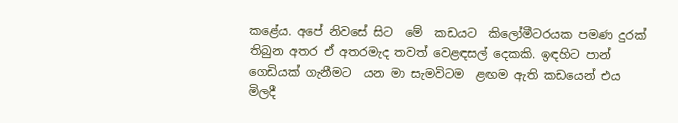කළේය. අපේ නිවසේ සිට  මේ  කඩයට  කිලෝමීටරයක පමණ දුරක් තිබුන අතර ඒ අතරමැද තවත් වෙළඳසල් දෙකකි. ඉඳහිට පාන් ගෙඩියක් ගැනීමට  යන මා සැමවිටම  ළඟම ඇති කඩයෙන් එය මිලදී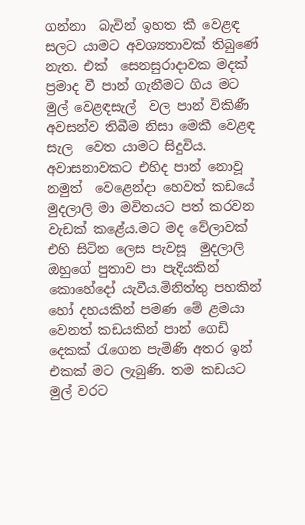ගන්නා  බැවින් ඉහත කී වෙළඳ සලට යාමට අවශ්‍යතාවක් තිබුණේ  නැත. එක්  සෙනසුරාදාවක මදක් ප්‍රමාද වී පාන් ගැනීමට ගිය මට  මුල් වෙළඳසැල්  වල පාන් විකිණී අවසන්ව තිබීම නිසා මෙකී වෙළඳ සැල  වෙත යාමට සිදුවිය. අවාසනාවකට එහිද පාන් නොවූ නමුත්  වෙළෙන්දා හෙවත් කඩයේ මුදලාලි මා මවිතයට පත් කරවන වැඩක් කළේය.මට මද වේලාවක් එහි සිටින ලෙස පැවසූ  මුදලාලි ඔහුගේ පුතාව පා පැදියකින්  කොහේදෝ යැවීය.මිනිත්තු පහකින් හෝ දහයකින් පමණ මේ ළමයා වෙනත් කඩයකින් පාන් ගෙඩි දෙකක් රැගෙන පැමිණි අතර ඉන් එකක් මට ලැබුණි. තම කඩයට මුල් වරට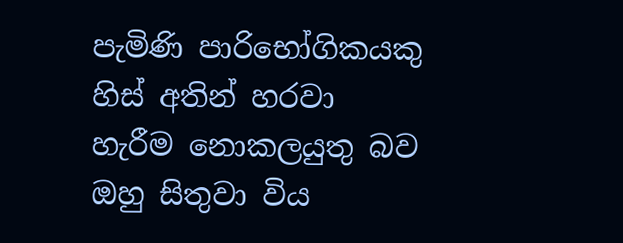පැමිණි පාරිභෝගිකයකු හිස් අතින් හරවා හැරීම නොකලයුතු බව ඔහු සිතුවා විය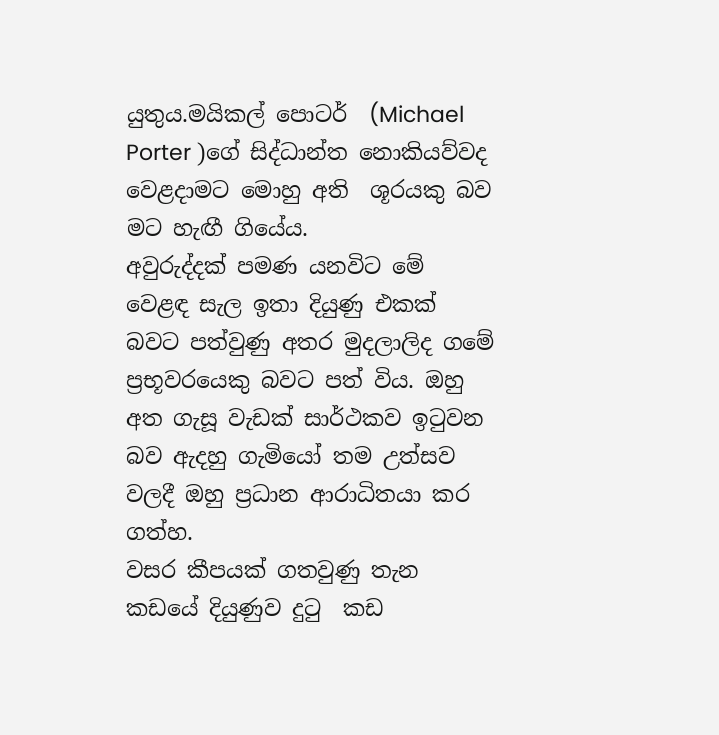යුතුය.මයිකල් පොටර්  (Michael Porter )ගේ සිද්ධාන්ත නොකියව්වද  වෙළදාමට මොහු අති  ශූරයකු බව මට හැඟී ගියේය.
අවුරුද්දක් පමණ යනවිට මේ වෙළඳ සැල ඉතා දියුණු එකක් බවට පත්වුණු අතර මුදලාලිද ගමේ ප්‍රභූවරයෙකු බවට පත් විය. ඔහු අත ගැසූ වැඩක් සාර්ථකව ඉටුවන බව ඇදහු ගැමියෝ තම උත්සව වලදී ඔහු ප්‍රධාන ආරාධිතයා කර ගත්හ.
වසර කීපයක් ගතවුණු තැන කඩයේ දියුණුව දුටු  කඩ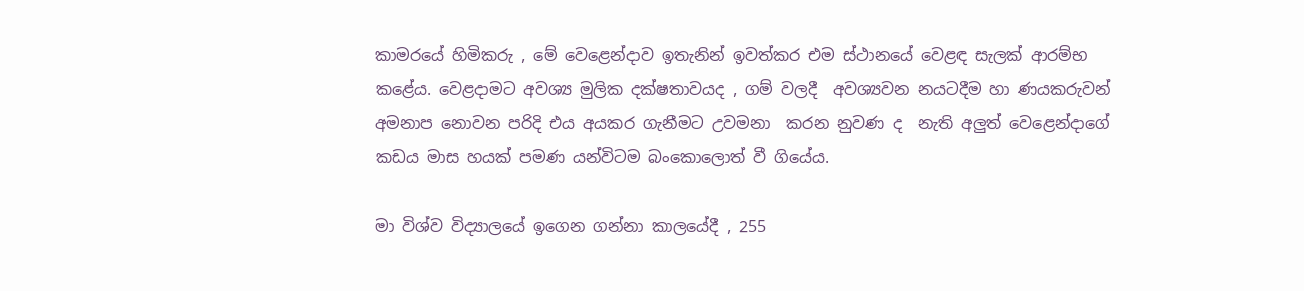කාමරයේ හිමිකරු , මේ වෙළෙන්දාව ඉතැනින් ඉවත්කර එම ස්ථානයේ වෙළඳ සැලක් ආරම්භ කළේය. වෙළදාමට අවශ්‍ය මුලික දක්ෂතාවයද , ගම් වලදී  අවශ්‍යවන නයටදීම හා ණයකරුවන් අමනාප නොවන පරිදි එය අයකර ගැනීමට උවමනා  කරන නුවණ ද  නැති අලුත් වෙළෙන්දාගේ කඩය මාස හයක් පමණ යන්විටම බංකොලොත් වී ගියේය.

මා විශ්ව විද්‍යාලයේ ඉගෙන ගන්නා කාලයේදී , 255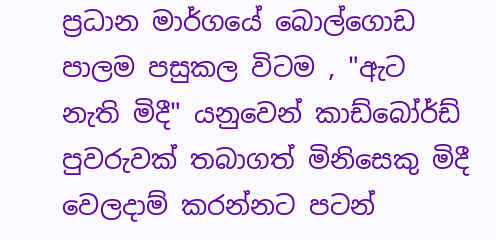ප්‍රධාන මාර්ගයේ බොල්ගොඩ පාලම පසුකල විටම , "ඇට  නැති මිදී" යනුවෙන් කාඩ්බෝර්ඩ් පුවරුවක් තබාගත් මිනිසෙකු මිදී වෙලදාම් කරන්නට පටන්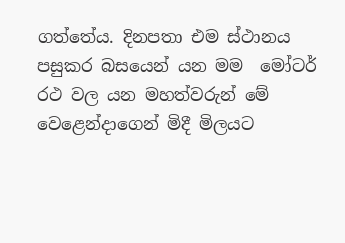ගත්තේය. දිනපතා එම ස්ථානය පසුකර බසයෙන් යන මම  මෝටර් රථ වල යන මහත්වරුන් මේ වෙළෙන්දාගෙන් මිදී මිලයට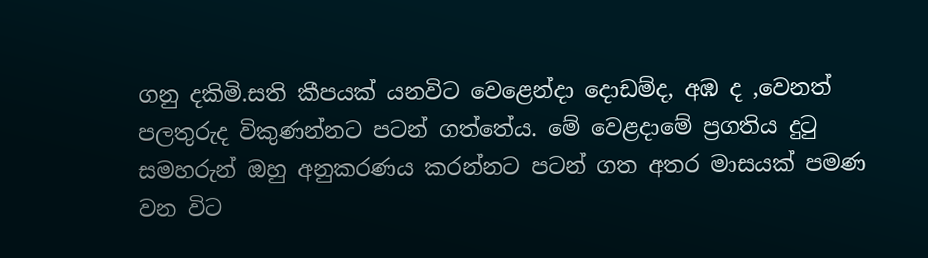ගනු දකිමි.සති කීපයක් යනවිට වෙළෙන්දා දොඩම්ද, අඹ ද ,වෙනත් පලතුරුද විකුණන්නට පටන් ගත්තේය. මේ වෙළදාමේ ප්‍රගතිය දුටු සමහරුන් ඔහු අනුකරණය කරන්නට පටන් ගත අතර මාසයක් පමණ වන විට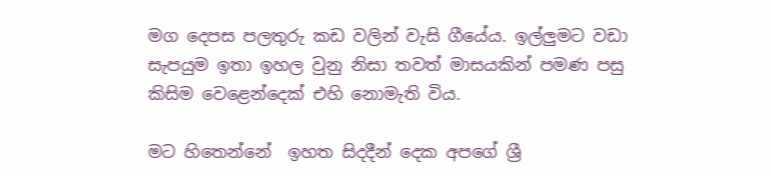මග දෙපස පලතුරු කඩ වලින් වැසි ගීයේය. ඉල්ලුමට වඩා සැපයුම ඉතා ඉහල වුනු නිසා තවත් මාසයකින් පමණ පසු කිසිම වෙළෙන්දෙක් එහි නොමැති විය.

මට හිතෙන්නේ  ඉහත සිදදීන් දෙක අපගේ ශ්‍රී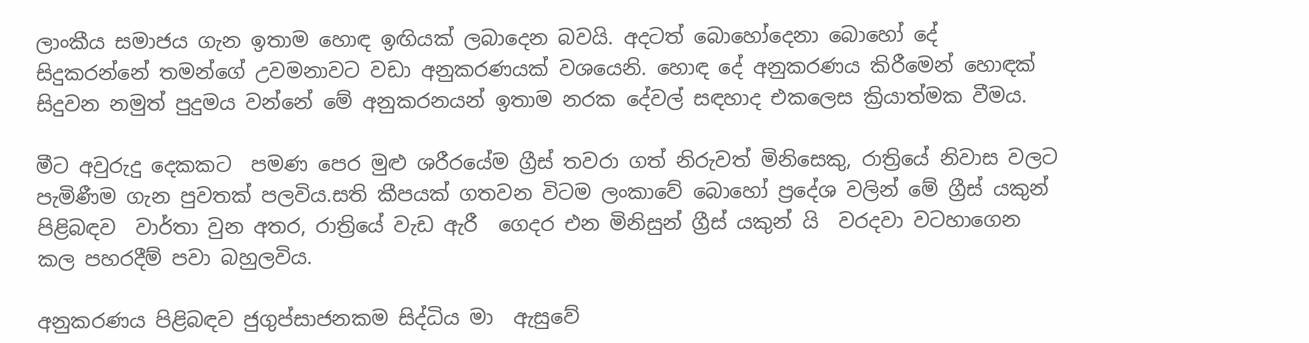ලාංකීය සමාජය ගැන ඉතාම හොඳ ඉඟියක් ලබාදෙන බවයි. අදටත් බොහෝදෙනා බොහෝ දේ සිදුකරන්නේ තමන්ගේ උවමනාවට වඩා අනුකරණයක් වශයෙනි. හොඳ දේ අනුකරණය කිරීමෙන් හොඳක් සිදුවන නමුත් පුදුමය වන්නේ මේ අනුකරනයන් ඉතාම නරක දේවල් සඳහාද එකලෙස ක්‍රියාත්මක වීමය.

මීට අවුරුදු දෙකකට  පමණ පෙර මුළු ශරීරයේම ග්‍රීස් තවරා ගත් නිරුවත් මිනිසෙකු, රාත්‍රියේ නිවාස වලට පැමිණීම ගැන පුවතක් පලවිය.සති කීපයක් ගතවන විටම ලංකාවේ බොහෝ ප්‍රදේශ වලින් මේ ග්‍රීස් යකුන් පිළිබඳව  වාර්තා වුන අතර, රාත්‍රියේ වැඩ ඇරී  ගෙදර එන මිනිසුන් ග්‍රීස් යකුන් යි  වරදවා වටහාගෙන කල පහරදීම් පවා බහුලවිය.

අනුකරණය පිළිබඳව ජුගුප්සාජනකම සිද්ධිය මා  ඇසුවේ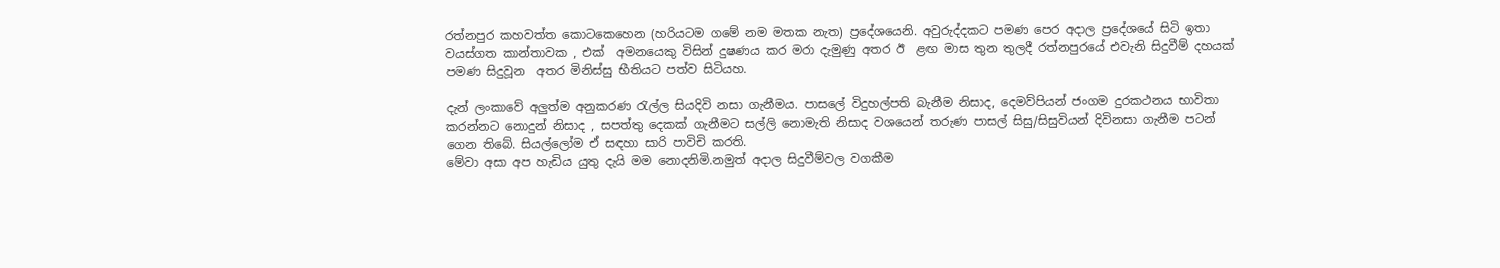රත්නපුර කහවත්ත කොටකෙහෙන (හරියටම ගමේ නම මතක නැත) ප්‍රදේශයෙනි. අවුරුද්දකට පමණ පෙර අදාල ප්‍රදේශයේ සිටි ඉතා වයස්ගත කාන්තාවක , එක්  අමනයෙකු විසින් දුෂණය කර මරා දැමුණු අතර ඊ  ළඟ මාස තුන තුලදී රත්නපුරයේ එවැනි සිදුවීම් දහයක් පමණ සිදුවූන  අතර මිනිස්සු භීතියට පත්ව සිටියහ.

දැන් ලංකාවේ අලුත්ම අනුකරණ රැල්ල සියදිවි නසා ගැනීමය. පාසලේ විදුහල්පති බැනීම නිසාද, දෙමව්පියන් ජංගම දුරකථනය භාවිතා කරන්නට නොදුන් නිසාද , සපත්තු දෙකක් ගැනීමට සල්ලි නොමැති නිසාද වශයෙන් තරුණ පාසල් සිසු/සිසුවියන් දිවිනසා ගැනීම පටන් ගෙන තිබේ. සියල්ලෝම ඒ සඳහා සාරි පාවිචි කරති.
මේවා අසා අප හැඩිය යුතු දැයි මම නොදනිමි.නමුත් අදාල සිදුවීම්වල වගකීම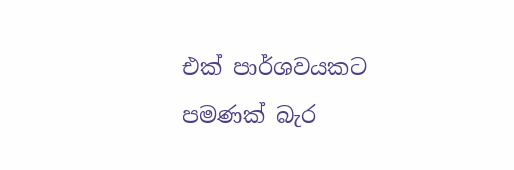එක් පාර්ශවයකට පමණක් බැර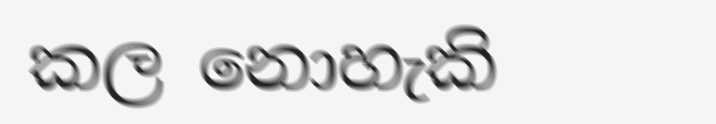කල නොහැකි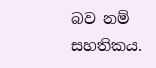බව නම් සහතිකය.